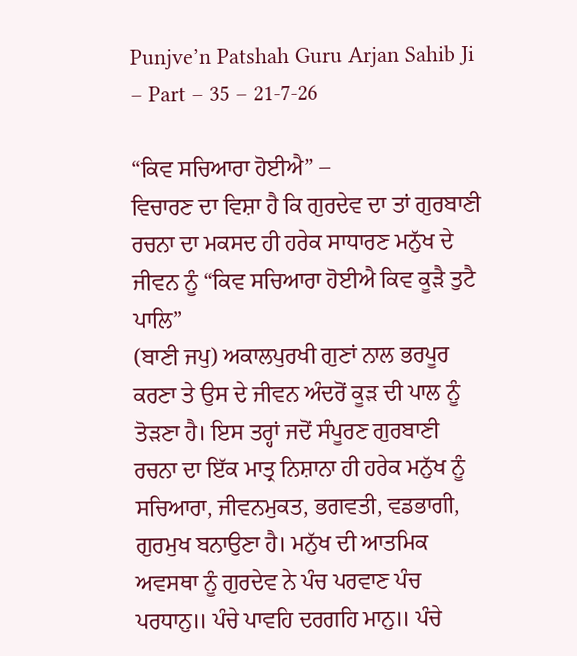Punjve’n Patshah Guru Arjan Sahib Ji – Part – 35 – 21-7-26

“ਕਿਵ ਸਚਿਆਰਾ ਹੋਈਐ” –
ਵਿਚਾਰਣ ਦਾ ਵਿਸ਼ਾ ਹੈ ਕਿ ਗੁਰਦੇਵ ਦਾ ਤਾਂ ਗੁਰਬਾਣੀ ਰਚਨਾ ਦਾ ਮਕਸਦ ਹੀ ਹਰੇਕ ਸਾਧਾਰਣ ਮਨੁੱਖ ਦੇ ਜੀਵਨ ਨੂੰ “ਕਿਵ ਸਚਿਆਰਾ ਹੋਈਐ ਕਿਵ ਕੂੜੈ ਤੁਟੈ ਪਾਲਿ”
(ਬਾਣੀ ਜਪੁ) ਅਕਾਲਪੁਰਖੀ ਗੁਣਾਂ ਨਾਲ ਭਰਪੂਰ ਕਰਣਾ ਤੇ ਉਸ ਦੇ ਜੀਵਨ ਅੰਦਰੋਂ ਕੂੜ ਦੀ ਪਾਲ ਨੂੰ ਤੋੜਣਾ ਹੈ। ਇਸ ਤਰ੍ਹਾਂ ਜਦੋਂ ਸੰਪੂਰਣ ਗੁਰਬਾਣੀ ਰਚਨਾ ਦਾ ਇੱਕ ਮਾਤ੍ਰ ਨਿਸ਼ਾਨਾ ਹੀ ਹਰੇਕ ਮਨੁੱਖ ਨੂੰ ਸਚਿਆਰਾ, ਜੀਵਨਮੁਕਤ, ਭਗਵਤੀ, ਵਡਭਾਗੀ, ਗੁਰਮੁਖ ਬਨਾਉਣਾ ਹੈ। ਮਨੁੱਖ ਦੀ ਆਤਮਿਕ ਅਵਸਥਾ ਨੂੰ ਗੁਰਦੇਵ ਨੇ ਪੰਚ ਪਰਵਾਣ ਪੰਚ ਪਰਧਾਨੁ॥ ਪੰਚੇ ਪਾਵਹਿ ਦਰਗਹਿ ਮਾਨੁ॥ ਪੰਚੇ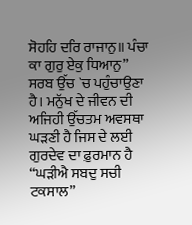ਸੋਹਹਿ ਦਰਿ ਰਾਜਾਨੁ॥ ਪੰਚਾ ਕਾ ਗੁਰੁ ਏਕੁ ਧਿਆਨੁ” ਸਰਬ ਉੱਚ `ਚ ਪਹੁੰਚਾਉਣਾ ਹੈ। ਮਨੁੱਖ ਦੇ ਜੀਵਨ ਦੀ ਅਜਿਹੀ ਉੱਚਤਮ ਅਵਸਥਾ ਘੜਣੀ ਹੈ ਜਿਸ ਦੇ ਲਈ ਗੁਰਦੇਵ ਦਾ ਫ਼ੁਰਮਾਨ ਹੈ “ਘੜੀਐ ਸਬਦੁ ਸਚੀ ਟਕਸਾਲ”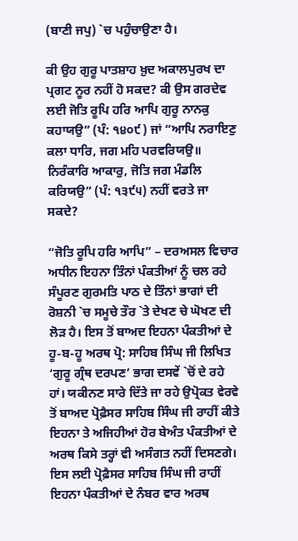(ਬਾਣੀ ਜਪੁ) `ਚ ਪਹੁੰਚਾਉਣਾ ਹੈ।

ਕੀ ਉਹ ਗੁਰੂ ਪਾਤਸ਼ਾਹ ਖ਼ੁਦ ਅਕਾਲਪੁਰਖ ਦਾ ਪ੍ਰਗਟ ਨੂਰ ਨਹੀਂ ਹੋ ਸਕਦ? ਕੀ ਉਸ ਗਰਦੇਵ ਲਈ ਜੋਤਿ ਰੂਪਿ ਹਰਿ ਆਪਿ ਗੁਰੂ ਨਾਨਕੁ ਕਹਾਯਉ” (ਪੰ: ੧੪੦੯) ਜਾਂ “ਆਪਿ ਨਰਾਇਣੁ ਕਲਾ ਧਾਰਿ, ਜਗ ਮਹਿ ਪਰਵਰਿਯਉ॥ ਨਿਰੰਕਾਰਿ ਆਕਾਰੁ, ਜੋਤਿ ਜਗ ਮੰਡਲਿ ਕਰਿਯਉ” (ਪੰ: ੧੩੯੫) ਨਹੀਂ ਵਰਤੇ ਜਾ ਸਕਦੇ?

“ਜੋਤਿ ਰੂਪਿ ਹਰਿ ਆਪਿ” – ਦਰਅਸਲ ਵਿਚਾਰ ਅਧੀਨ ਇਹਨਾ ਤਿੰਨਾਂ ਪੰਕਤੀਆਂ ਨੂੰ ਚਲ ਰਹੇ ਸੰਪੂਰਣ ਗੁਰਮਤਿ ਪਾਠ ਦੇ ਤਿੰਨਾਂ ਭਾਗਾਂ ਦੀ ਰੋਸ਼ਨੀ `ਚ ਸਮੂਚੇ ਤੌਰ `ਤੇ ਦੇਖਣ ਚੇ ਘੋਖਣ ਦੀ ਲੋੜ ਹੈ। ਇਸ ਤੋਂ ਬਾਅਦ ਇਹਨਾ ਪੰਕਤੀਆਂ ਦੇ ਹੂ-ਬ-ਹੂ ਅਰਥ ਪ੍ਰੋ: ਸਾਹਿਬ ਸਿੰਘ ਜੀ ਲਿਖਿਤ ‘ਗੁਰੂ ਗ੍ਰੰਥ ਦਰਪਣ’ ਭਾਗ ਦਸਵੇਂ `ਚੋਂ ਦੇ ਰਹੇ ਹਾਂ। ਯਕੀਨਣ ਸਾਰੇ ਦਿੱਤੇ ਜਾ ਰਹੇ ਉਪ੍ਰੋਕਤ ਵੇਰਵੇ ਤੋਂ ਬਾਅਦ ਪ੍ਰੋਫ਼ੈਸਰ ਸਾਹਿਬ ਸਿੰਘ ਜੀ ਰਾਹੀਂ ਕੀਤੇ ਇਹਨਾ ਤੇ ਅਜਿਹੀਆਂ ਹੋਰ ਬੇਅੰਤ ਪੰਕਤੀਆਂ ਦੇ ਅਰਥ ਕਿਸੇ ਤਰ੍ਹਾਂ ਵੀ ਅਸੰਗਤ ਨਹੀਂ ਦਿਸਣਗੇ। ਇਸ ਲਈ ਪ੍ਰੋਫ਼ੈਸਰ ਸਾਹਿਬ ਸਿੰਘ ਜੀ ਰਾਹੀਂ ਇਹਨਾ ਪੰਕਤੀਆਂ ਦੇ ਨੰਬਰ ਵਾਰ ਅਰਥ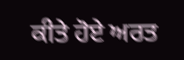ਕੀਤੇ ਹੋਏ ਅਰਤ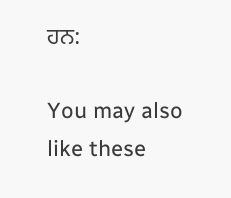ਹਨ:

You may also like these